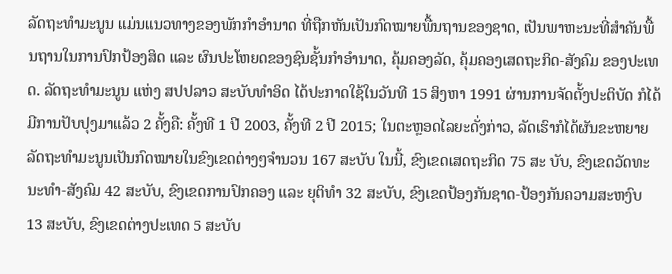ລັດຖະທຳມະນູນ ແມ່ນແນວທາງຂອງພັກກຳອຳນາດ ທີ່ຖືກຫັນເປັນກົດໝາຍພື້ນຖານຂອງຊາດ, ເປັນພາຫະນະທີ່ສຳຄັນພື້ນຖານໃນການປົກປ້ອງສິດ ແລະ ຜົນປະໂຫຍດຂອງຊົນຊັ້ນກຳອຳນາດ, ຄຸ້ມຄອງລັດ, ຄຸ້ມຄອງເສດຖະກິດ-ສັງຄົມ ຂອງປະເທດ. ລັດຖະທຳມະນູນ ແຫ່ງ ສປປລາວ ສະບັບທຳອິດ ໄດ້ປະກາດໃຊ້ໃນວັນທີ 15 ສິງຫາ 1991 ຜ່ານການຈັດຕັ້ງປະຕິບັດ ກໍໄດ້ມີການປັບປຸງມາແລ້ວ 2 ຄັ້ງຄື: ຄັ້ງທີ 1 ປີ 2003, ຄັ້ງທີ 2 ປີ 2015; ໃນຕະຫຼອດໄລຍະດັ່ງກ່າວ, ລັດເຮົາກໍໄດ້ຜັນຂະຫຍາຍລັດຖະທຳມະນູນເປັນກົດໝາຍໃນຂົງເຂດຕ່າງໆຈຳນວນ 167 ສະບັບ ໃນນີ້, ຂົງເຂດເສດຖະກິດ 75 ສະ ບັບ, ຂົງເຂດວັດທະນະທຳ-ສັງຄົມ 42 ສະບັບ, ຂົງເຂດການປົກຄອງ ແລະ ຍຸຕິທຳ 32 ສະບັບ, ຂົງເຂດປ້ອງກັນຊາດ-ປ້ອງກັນຄວາມສະຫງົບ 13 ສະບັບ, ຂົງເຂດຕ່າງປະເທດ 5 ສະບັບ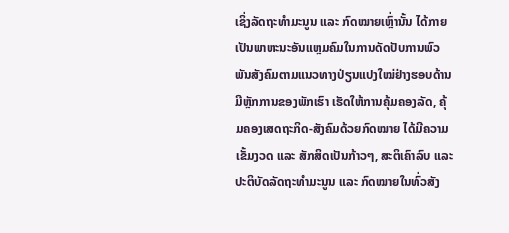ເຊິ່ງລັດຖະທໍາມະນູນ ແລະ ກົດໝາຍເຫຼົ່ານັ້ນ ໄດ້ກາຍເປັນພາຫະນະອັນແຫຼມຄົມໃນການດັດປັບການພົວພັນສັງຄົມຕາມແນວທາງປ່ຽນແປງໃໝ່ຢ່າງຮອບດ້ານມີຫຼັກການຂອງພັກເຮົາ ເຮັດໃຫ້ການຄຸ້ມຄອງລັດ, ຄຸ້ມຄອງເສດຖະກິດ-ສັງຄົມດ້ວຍກົດໝາຍ ໄດ້ມີຄວາມເຂັ້ມງວດ ແລະ ສັກສິດເປັນກ້າວໆ, ສະຕິເຄົາລົບ ແລະ ປະຕິບັດລັດຖະທຳມະນູນ ແລະ ກົດໝາຍໃນທົ່ວສັງ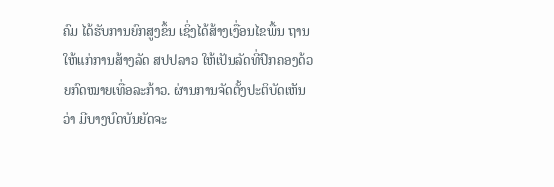ຄົມ ໄດ້ຮັບການຍົກສູງຂຶ້ນ ເຊິ່ງໄດ້ສ້າງເງື່ອນໄຂພື້ນ ຖານໃຫ້ແກ່ການສ້າງລັດ ສປປລາວ ໃຫ້ເປັນລັດທີ່ປົກຄອງດ້ວຍກົດໝາຍເທື່ອລະກ້າວ. ຜ່ານການຈັດຕັ້ງປະຕິບັດເຫັນວ່າ ມີບາງບົດບັນຍັດຈະ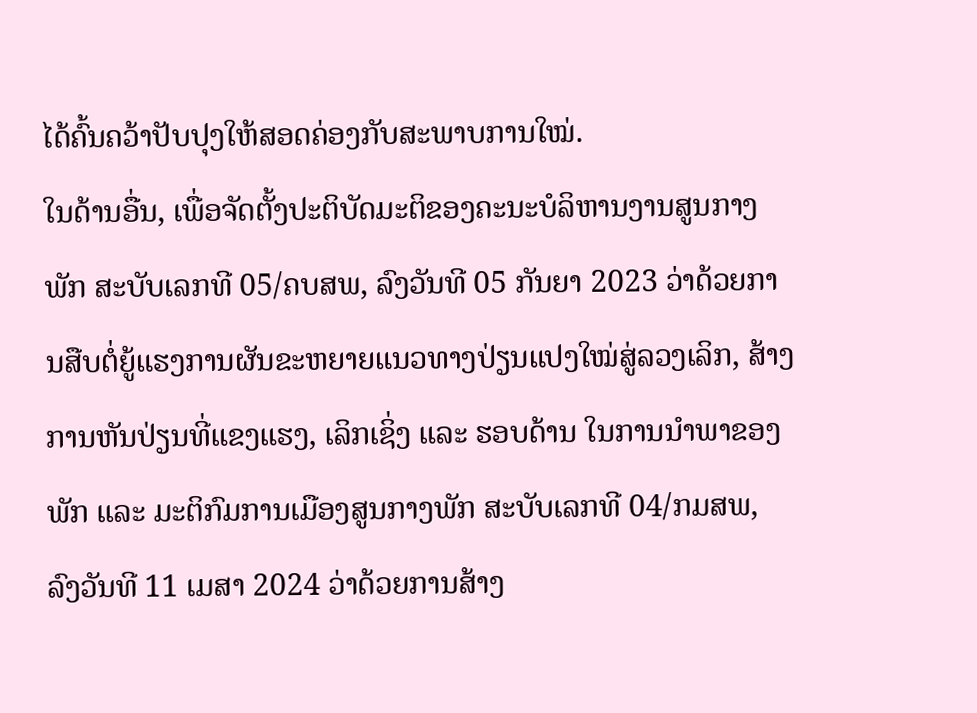ໄດ້ຄົ້ນຄວ້າປັບປຸງໃຫ້ສອດຄ່ອງກັບສະພາບການໃໝ່.
ໃນດ້ານອື່ນ, ເພື່ອຈັດຕັ້ງປະຕິບັດມະຕິຂອງຄະນະບໍລິຫານງານສູນກາງພັກ ສະບັບເລກທີ 05/ຄບສພ, ລົງວັນທີ 05 ກັນຍາ 2023 ວ່າດ້ວຍການສືບຕໍ່ຍູ້ແຮງການຜັນຂະຫຍາຍແນວທາງປ່ຽນແປງໃໝ່ສູ່ລວງເລິກ, ສ້າງການຫັນປ່ຽນທີ່ແຂງແຮງ, ເລິກເຊິ່ງ ແລະ ຮອບດ້ານ ໃນການນໍາພາຂອງພັກ ແລະ ມະຕິກົມການເມືອງສູນກາງພັກ ສະບັບເລກທີ 04/ກມສພ, ລົງວັນທີ 11 ເມສາ 2024 ວ່າດ້ວຍການສ້າງ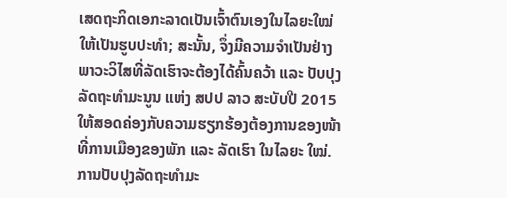ເສດຖະກິດເອກະລາດເປັນເຈົ້າຕົນເອງໃນໄລຍະໃໝ່ ໃຫ້ເປັນຮູບປະທໍາ; ສະນັ້ນ, ຈຶ່ງມີຄວາມຈໍາເປັນຢ່າງພາວະວິໄສທີ່ລັດເຮົາຈະຕ້ອງໄດ້ຄົ້ນຄວ້າ ແລະ ປັບປຸງລັດຖະທຳມະນູນ ແຫ່ງ ສປປ ລາວ ສະບັບປີ 2015 ໃຫ້ສອດຄ່ອງກັບຄວາມຮຽກຮ້ອງຕ້ອງການຂອງໜ້າທີ່ການເມືອງຂອງພັກ ແລະ ລັດເຮົາ ໃນໄລຍະ ໃໝ່.
ການປັບປຸງລັດຖະທໍາມະ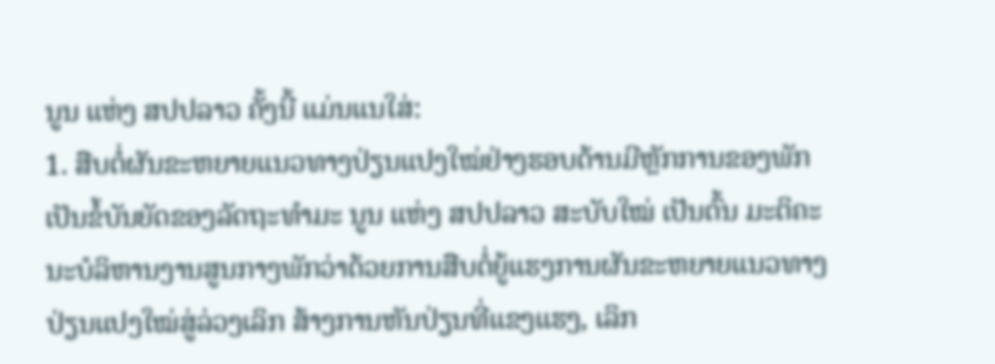ນູນ ແຫ່ງ ສປປລາວ ຄັ້ງນີ້ ແມ່ນແນໃສ່:
1. ສືບຕໍ່ຜັນຂະຫຍາຍແນວທາງປ່ຽນແປງໃໝ່ຢ່າງຮອບດ້ານມີຫຼັກການຂອງພັກ ເປັນຂໍ້ບັນຍັດຂອງລັດຖະທໍາມະ ນູນ ແຫ່ງ ສປປລາວ ສະບັບໃໝ່ ເປັນຕົ້ນ ມະຕິຄະນະບໍລິຫານງານສູນກາງພັກວ່າດ້ວຍການສືບຕໍ່ຍູ້ແຮງການຜັນຂະຫຍາຍແນວທາງປ່ຽນແປງໃໝ່ສູ່ລ່ວງເລິກ ສ້າງການຫັນປ່ຽນທີ່ແຂງແຮງ, ເລິກ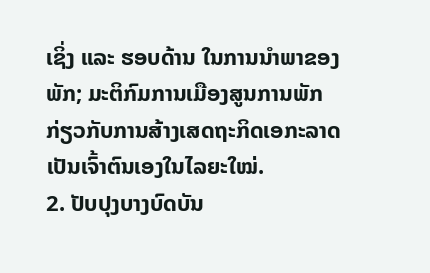ເຊິ່ງ ແລະ ຮອບດ້ານ ໃນການນໍາພາຂອງພັກ; ມະຕິກົມການເມືອງສູນການພັກ ກ່ຽວກັບການສ້າງເສດຖະກິດເອກະລາດເປັນເຈົ້າຕົນເອງໃນໄລຍະໃໝ່.
2. ປັບປຸງບາງບົດບັນ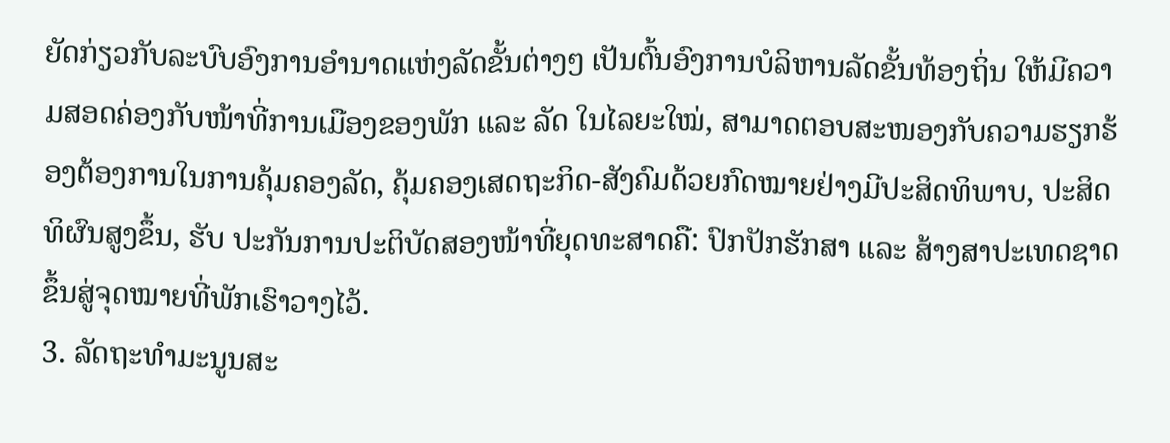ຍັດກ່ຽວກັບລະບົບອົງການອຳນາດແຫ່ງລັດຂັ້ນຕ່າງໆ ເປັນຕົ້ນອົງການບໍລິຫານລັດຂັ້ນທ້ອງຖິ່ນ ໃຫ້ມີຄວາມສອດຄ່ອງກັບໜ້າທີ່ການເມືອງຂອງພັກ ແລະ ລັດ ໃນໄລຍະໃໝ່, ສາມາດຕອບສະໜອງກັບຄວາມຮຽກຮ້ອງຕ້ອງການໃນການຄຸ້ມຄອງລັດ, ຄຸ້ມຄອງເສດຖະກິດ-ສັງຄົມດ້ວຍກົດໝາຍຢ່າງມີປະສິດທິພາບ, ປະສິດທິຜົນສູງຂຶ້ນ, ຮັບ ປະກັນການປະຕິບັດສອງໜ້າທີ່ຍຸດທະສາດຄື: ປົກປັກຮັກສາ ແລະ ສ້າງສາປະເທດຊາດ ຂຶ້ນສູ່ຈຸດໝາຍທີ່ພັກເຮົາວາງໄວ້.
3. ລັດຖະທຳມະນູນສະ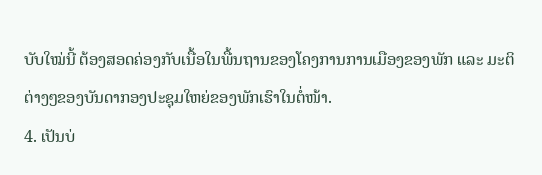ບັບໃໝ່ນີ້ ຕ້ອງສອດຄ່ອງກັບເນື້ອໃນພື້ນຖານຂອງໂຄງການການເມືອງຂອງພັກ ແລະ ມະຕິຕ່າງໆຂອງບັນດາກອງປະຊຸມໃຫຍ່ຂອງພັກເຮົາໃນຕໍ່ໜ້າ.
4. ເປັນບ່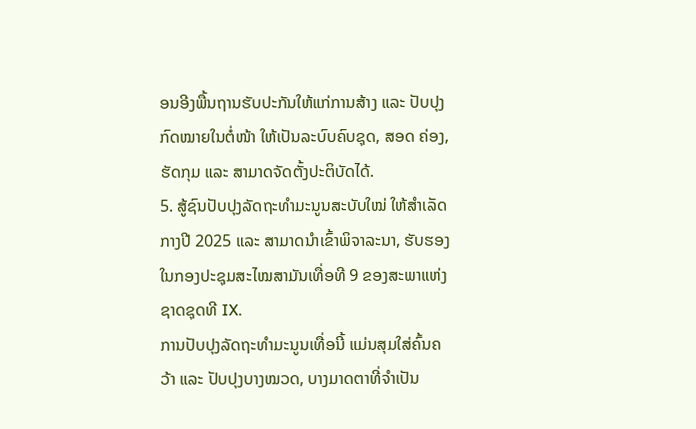ອນອີງພື້ນຖານຮັບປະກັນໃຫ້ແກ່ການສ້າງ ແລະ ປັບປຸງກົດໝາຍໃນຕໍ່ໜ້າ ໃຫ້ເປັນລະບົບຄົບຊຸດ, ສອດ ຄ່ອງ, ຮັດກຸມ ແລະ ສາມາດຈັດຕັ້ງປະຕິບັດໄດ້.
5. ສູ້ຊົນປັບປຸງລັດຖະທຳມະນູນສະບັບໃໝ່ ໃຫ້ສຳເລັດກາງປີ 2025 ແລະ ສາມາດນຳເຂົ້າພິຈາລະນາ, ຮັບຮອງ ໃນກອງປະຊຸມສະໄໝສາມັນເທື່ອທີ 9 ຂອງສະພາແຫ່ງຊາດຊຸດທີ IX.
ການປັບປຸງລັດຖະທໍາມະນູນເທື່ອນີ້ ແມ່ນສຸມໃສ່ຄົ້ນຄວ້າ ແລະ ປັບປຸງບາງໝວດ, ບາງມາດຕາທີ່ຈຳເປັນ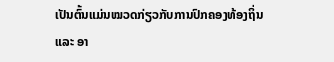ເປັນຕົ້ນແມ່ນໝວດກ່ຽວກັບການປົກຄອງທ້ອງຖິ່ນ ແລະ ອາ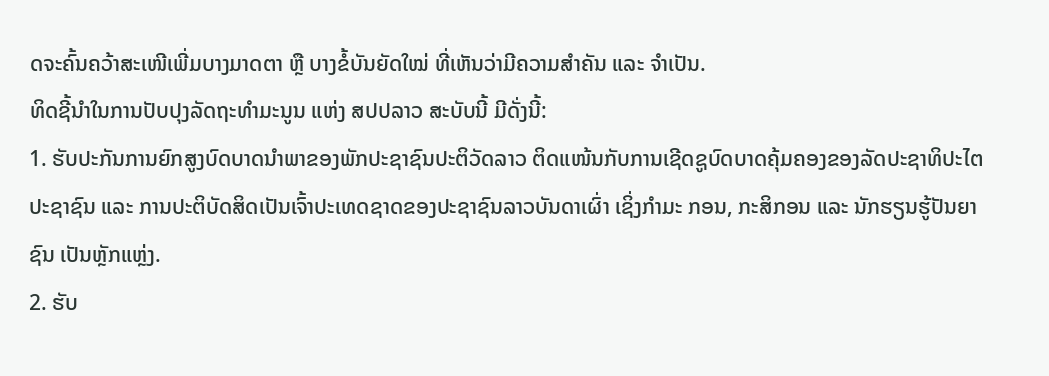ດຈະຄົ້ນຄວ້າສະເໜີເພີ່ມບາງມາດຕາ ຫຼື ບາງຂໍ້ບັນຍັດໃໝ່ ທີ່ເຫັນວ່າມີຄວາມສໍາຄັນ ແລະ ຈຳເປັນ.
ທິດຊີ້ນຳໃນການປັບປຸງລັດຖະທຳມະນູນ ແຫ່ງ ສປປລາວ ສະບັບນີ້ ມີດັ່ງນີ້:
1. ຮັບປະກັນການຍົກສູງບົດບາດນຳພາຂອງພັກປະຊາຊົນປະຕິວັດລາວ ຕິດແໜ້ນກັບການເຊີດຊູບົດບາດຄຸ້ມຄອງຂອງລັດປະຊາທິປະໄຕປະຊາຊົນ ແລະ ການປະຕິບັດສິດເປັນເຈົ້າປະເທດຊາດຂອງປະຊາຊົນລາວບັນດາເຜົ່າ ເຊິ່ງກຳມະ ກອນ, ກະສິກອນ ແລະ ນັກຮຽນຮູ້ປັນຍາຊົນ ເປັນຫຼັກແຫຼ່ງ.
2. ຮັບ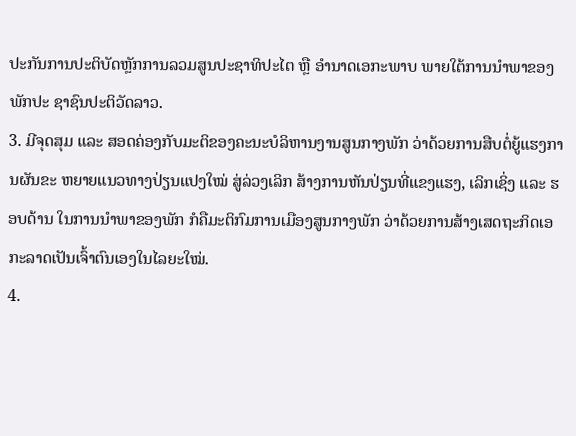ປະກັນການປະຕິບັດຫຼັກການລວມສູນປະຊາທິປະໄຕ ຫຼື ອຳນາດເອກະພາບ ພາຍໃຕ້ການນຳພາຂອງພັກປະ ຊາຊົນປະຕິວັດລາວ.
3. ມີຈຸດສຸມ ແລະ ສອດຄ່ອງກັບມະຕິຂອງຄະນະບໍລິຫານງານສູນກາງພັກ ວ່າດ້ວຍການສືບຕໍ່ຍູ້ແຮງການຜັນຂະ ຫຍາຍແນວທາງປ່ຽນແປງໃໝ່ ສູ່ລ່ວງເລິກ ສ້າງການຫັນປ່ຽນທີ່ແຂງແຮງ, ເລິກເຊິ່ງ ແລະ ຮອບດ້ານ ໃນການນຳພາຂອງພັກ ກໍຄືມະຕິກົມການເມືອງສູນກາງພັກ ວ່າດ້ວຍການສ້າງເສດຖະກິດເອກະລາດເປັນເຈົ້າຕົນເອງໃນໄລຍະໃໝ່.
4.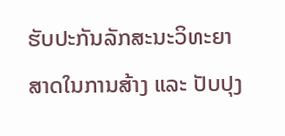ຮັບປະກັນລັກສະນະວິທະຍາສາດໃນການສ້າງ ແລະ ປັບປຸງ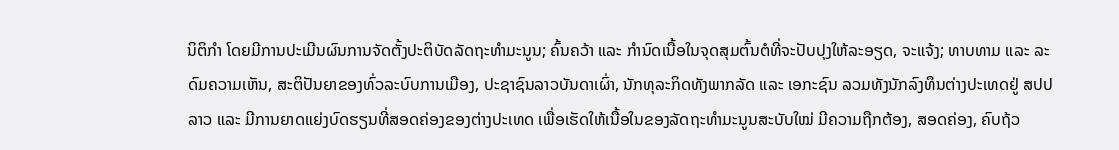ນິຕິກຳ ໂດຍມີການປະເມີນຜົນການຈັດຕັ້ງປະຕິບັດລັດຖະທໍາມະນູນ; ຄົ້ນຄວ້າ ແລະ ກຳນົດເນື້ອໃນຈຸດສຸມຕົ້ນຕໍທີ່ຈະປັບປຸງໃຫ້ລະອຽດ, ຈະແຈ້ງ; ທາບທາມ ແລະ ລະດົມຄວາມເຫັນ, ສະຕິປັນຍາຂອງທົ່ວລະບົບການເມືອງ, ປະຊາຊົນລາວບັນດາເຜົ່າ, ນັກທຸລະກິດທັງພາກລັດ ແລະ ເອກະຊົນ ລວມທັງນັກລົງທຶນຕ່າງປະເທດຢູ່ ສປປລາວ ແລະ ມີການຍາດແຍ່ງບົດຮຽນທີ່ສອດຄ່ອງຂອງຕ່າງປະເທດ ເພື່ອເຮັດໃຫ້ເນື້ອໃນຂອງລັດຖະທຳມະນູນສະບັບໃໝ່ ມີຄວາມຖືກຕ້ອງ, ສອດຄ່ອງ, ຄົບຖ້ວ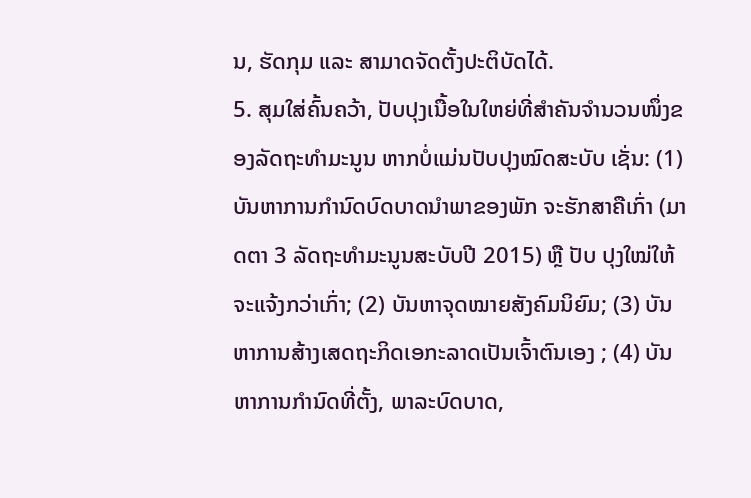ນ, ຮັດກຸມ ແລະ ສາມາດຈັດຕັ້ງປະຕິບັດໄດ້.
5. ສຸມໃສ່ຄົ້ນຄວ້າ, ປັບປຸງເນື້ອໃນໃຫຍ່ທີ່ສຳຄັນຈຳນວນໜຶ່ງຂອງລັດຖະທຳມະນູນ ຫາກບໍ່ແມ່ນປັບປຸງໝົດສະບັບ ເຊັ່ນ: (1) ບັນຫາການກຳນົດບົດບາດນຳພາຂອງພັກ ຈະຮັກສາຄືເກົ່າ (ມາດຕາ 3 ລັດຖະທຳມະນູນສະບັບປີ 2015) ຫຼື ປັບ ປຸງໃໝ່ໃຫ້ຈະແຈ້ງກວ່າເກົ່າ; (2) ບັນຫາຈຸດໝາຍສັງຄົມນິຍົມ; (3) ບັນຫາການສ້າງເສດຖະກິດເອກະລາດເປັນເຈົ້າຕົນເອງ ; (4) ບັນຫາການກໍານົດທີ່ຕັ້ງ, ພາລະບົດບາດ,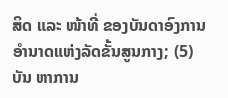ສິດ ແລະ ໜ້າທີ່ ຂອງບັນດາອົງການອຳນາດແຫ່ງລັດຂັ້ນສູນກາງ; (5) ບັນ ຫາການ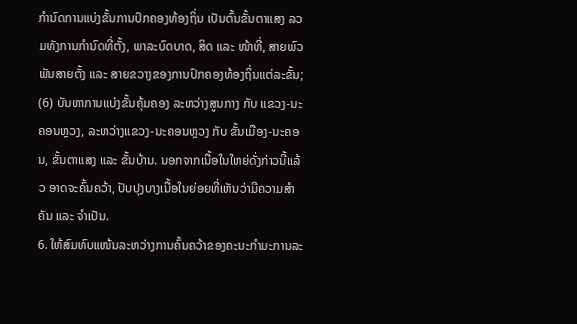ກໍານົດການແບ່ງຂັ້ນການປົກຄອງທ້ອງຖິ່ນ ເປັນຕົ້ນຂັ້ນຕາແສງ ລວມທັງການກໍານົດທີ່ຕັ້ງ, ພາລະບົດບາດ, ສິດ ແລະ ໜ້າທີ່, ສາຍພົວພັນສາຍຕັ້ງ ແລະ ສາຍຂວາງຂອງການປົກຄອງທ້ອງຖິ່ນແຕ່ລະຂັ້ນ; (6) ບັນຫາການແບ່ງຂັ້ນຄຸ້ມຄອງ ລະຫວ່າງສູນກາງ ກັບ ແຂວງ-ນະຄອນຫຼວງ, ລະຫວ່າງແຂວງ-ນະຄອນຫຼວງ ກັບ ຂັ້ນເມືອງ-ນະຄອນ, ຂັ້ນຕາແສງ ແລະ ຂັ້ນບ້ານ. ນອກຈາກເນື້ອໃນໃຫຍ່ດັ່ງກ່າວນີ້ແລ້ວ ອາດຈະຄົ້ນຄວ້າ, ປັບປຸງບາງເນື້ອໃນຍ່ອຍທີ່ເຫັນວ່າມີຄວາມສໍາຄັນ ແລະ ຈຳເປັນ.
6. ໃຫ້ສົມທົບແໜ້ນລະຫວ່າງການຄົ້ນຄວ້າຂອງຄະນະກຳມະການລະ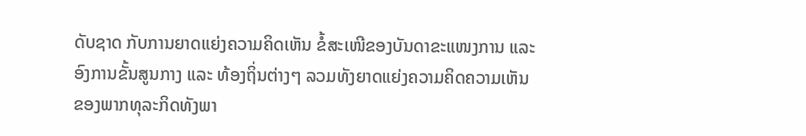ດັບຊາດ ກັບການຍາດແຍ່ງຄວາມຄິດເຫັນ ຂໍ້ສະເໜີຂອງບັນດາຂະແໜງການ ແລະ ອົງການຂັ້ນສູນກາງ ແລະ ທ້ອງຖິ່ນຕ່າງໆ ລວມທັງຍາດແຍ່ງຄວາມຄິດຄວາມເຫັນຂອງພາກທຸລະກິດທັງພາ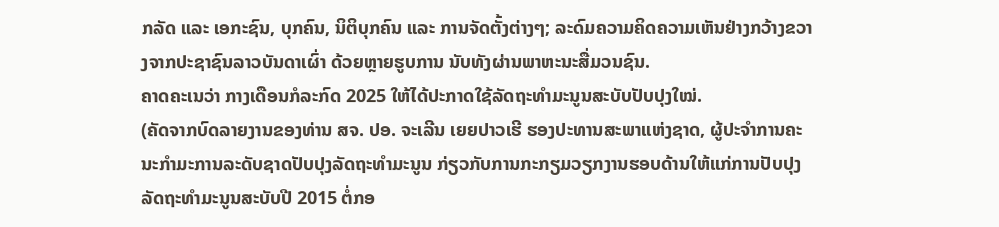ກລັດ ແລະ ເອກະຊົນ, ບຸກຄົນ, ນິຕິບຸກຄົນ ແລະ ການຈັດຕັ້ງຕ່າງໆ; ລະດົມຄວາມຄິດຄວາມເຫັນຢ່າງກວ້າງຂວາງຈາກປະຊາຊົນລາວບັນດາເຜົ່າ ດ້ວຍຫຼາຍຮູບການ ນັບທັງຜ່ານພາຫະນະສື່ມວນຊົນ.
ຄາດຄະເນວ່າ ກາງເດືອນກໍລະກົດ 2025 ໃຫ້ໄດ້ປະກາດໃຊ້ລັດຖະທຳມະນູນສະບັບປັບປຸງໃໝ່.
(ຄັດຈາກບົດລາຍງານຂອງທ່ານ ສຈ. ປອ. ຈະເລີນ ເຍຍປາວເຮີ ຮອງປະທານສະພາແຫ່ງຊາດ, ຜູ້ປະຈໍາການຄະນະກໍາມະການລະດັບຊາດປັບປຸງລັດຖະທຳມະນູນ ກ່ຽວກັບການກະກຽມວຽກງານຮອບດ້ານໃຫ້ແກ່ການປັບປຸງລັດຖະທຳມະນູນສະບັບປີ 2015 ຕໍ່ກອ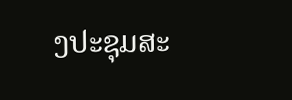ງປະຊຸມສະ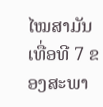ໄໝສາມັນເທື່ອທີ 7 ຂອງສະພາ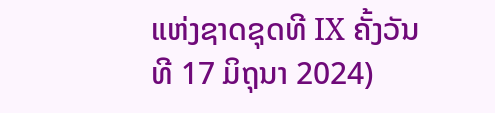ແຫ່ງຊາດຊຸດທີ IX ຄັ້ງວັນທີ 17 ມິຖຸນາ 2024)